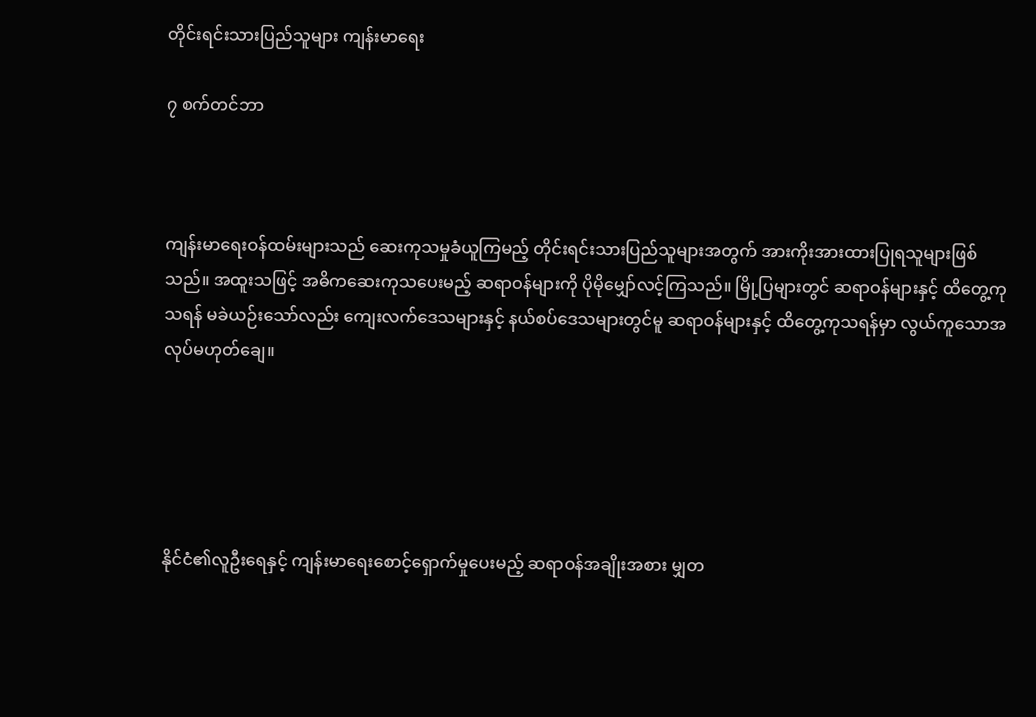တိုင်းရင်းသားပြည်သူများ ကျန်းမာရေး

၇ စက်တင်ဘာ



ကျန်းမာရေးဝန်ထမ်းများသည် ဆေးကုသမှုခံယူကြမည့် တိုင်းရင်းသားပြည်သူများအတွက် အားကိုးအားထားပြုရသူများဖြစ်သည်။ အထူးသဖြင့် အဓိကဆေးကုသပေးမည့် ဆရာဝန်များကို ပိုမိုမျှော်လင့်ကြသည်။ မြို့ပြများတွင် ဆရာဝန်များနှင့် ထိတွေ့ကုသရန် မခဲယဉ်းသော်လည်း ကျေးလက်ဒေသများနှင့် နယ်စပ်ဒေသများတွင်မူ ဆရာဝန်များနှင့် ထိတွေ့ကုသရန်မှာ လွယ်ကူသောအလုပ်မဟုတ်ချေ။





နိုင်ငံ၏လူဦးရေနှင့် ကျန်းမာရေးစောင့်ရှောက်မှုပေးမည့် ဆရာဝန်အချိုးအစား မျှတ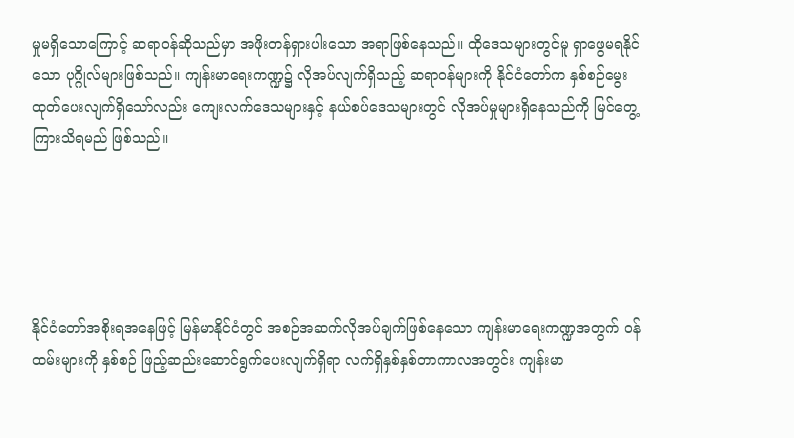မှုမရှိသောကြောင့် ဆရာဝန်ဆိုသည်မှာ အဖိုးတန်ရှားပါးသော အရာဖြစ်နေသည်။ ထိုဒေသများတွင်မူ ရှာဖွေမရနိုင်သော ပုဂ္ဂိုလ်များဖြစ်သည်။ ကျန်းမာရေးကဏ္ဍ၌ လိုအပ်လျက်ရှိသည့် ဆရာဝန်များကို နိုင်ငံတော်က နှစ်စဉ်မွေးထုတ်ပေးလျက်ရှိသော်လည်း ကျေးလက်ဒေသများနှင့် နယ်စပ်ဒေသများတွင် လိုအပ်မှုများရှိနေသည်ကို မြင်တွေ့ကြားသိရမည် ဖြစ်သည်။





နိုင်ငံတော်အစိုးရအနေဖြင့် မြန်မာနိုင်ငံတွင် အစဉ်အဆက်လိုအပ်ချက်ဖြစ်နေသော ကျန်းမာရေးကဏ္ဍအတွက် ဝန်ထမ်းများကို နှစ်စဉ် ဖြည့်ဆည်းဆောင်ရွက်ပေးလျက်ရှိရာ လက်ရှိနှစ်နှစ်တာကာလအတွင်း ကျန်းမာ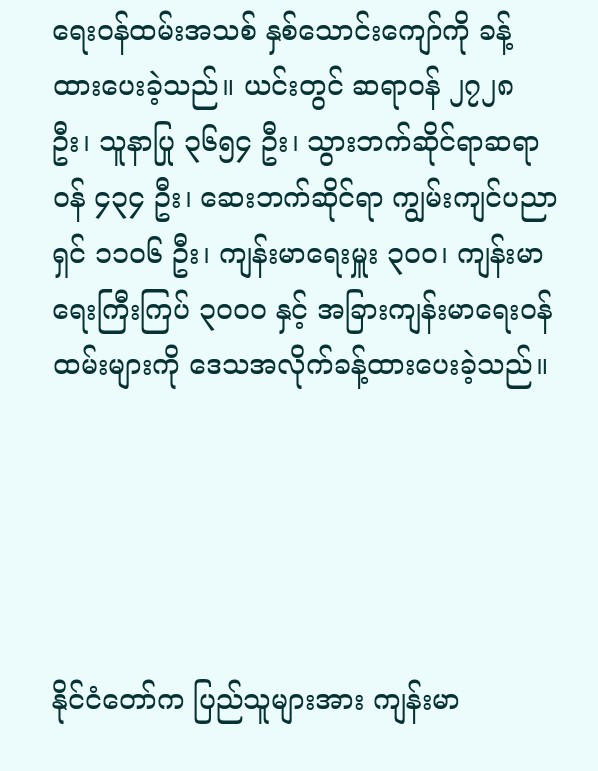ရေးဝန်ထမ်းအသစ် နှစ်သောင်းကျော်ကို ခန့်ထားပေးခဲ့သည်။ ယင်းတွင် ဆရာဝန် ၂၇၂၈ ဦး၊ သူနာပြု ၃၆၅၄ ဦး၊ သွားဘက်ဆိုင်ရာဆရာဝန် ၄၃၄ ဦး၊ ဆေးဘက်ဆိုင်ရာ ကျွမ်းကျင်ပညာရှင် ၁၁၀၆ ဦး၊ ကျန်းမာရေးမှူး ၃၀ဝ၊ ကျန်းမာရေးကြီးကြပ် ၃၀ဝဝ နှင့် အခြားကျန်းမာရေးဝန်ထမ်းများကို ဒေသအလိုက်ခန့်ထားပေးခဲ့သည်။





နိုင်ငံတော်က ပြည်သူများအား ကျန်းမာ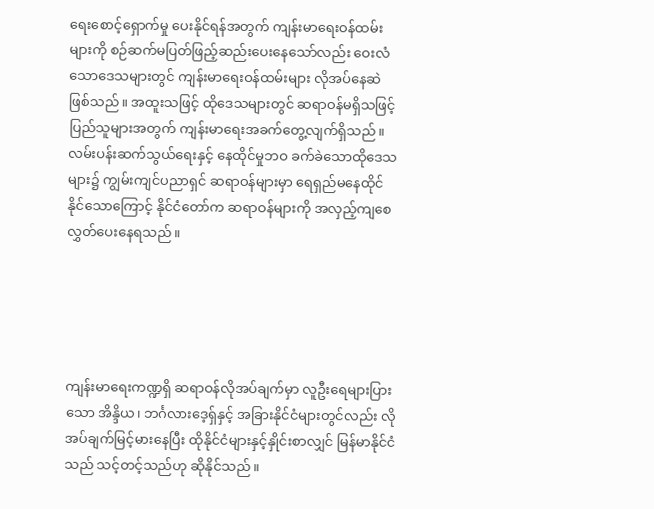ရေးစောင့်ရှောက်မှု ပေးနိုင်ရန်အတွက် ကျန်းမာရေးဝန်ထမ်းများကို စဉ်ဆက်မပြတ်ဖြည့်ဆည်းပေးနေသော်လည်း ဝေးလံသောဒေသများတွင် ကျန်းမာရေးဝန်ထမ်းများ လိုအပ်နေဆဲဖြစ်သည်။ အထူးသဖြင့် ထိုဒေသများတွင် ဆရာဝန်မရှိသဖြင့် ပြည်သူများအတွက် ကျန်းမာရေးအခက်တွေ့လျက်ရှိသည်။ လမ်းပန်းဆက်သွယ်ရေးနှင့် နေထိုင်မှုဘဝ ခက်ခဲသောထိုဒေသများ၌ ကျွမ်းကျင်ပညာရှင် ဆရာဝန်များမှာ ရေရှည်မနေထိုင်နိုင်သောကြောင့် နိုင်ငံတော်က ဆရာဝန်များကို အလှည့်ကျစေလွှတ်ပေးနေရသည်။





ကျန်းမာရေးကဏ္ဍရှိ ဆရာဝန်လိုအပ်ချက်မှာ လူဦးရေများပြားသော အိန္ဒိယ၊ ဘင်္ဂလားဒေ့ရှ်နှင့် အခြားနိုင်ငံများတွင်လည်း လိုအပ်ချက်မြင့်မားနေပြီး ထိုနိုင်ငံများနှင့်နှိုင်းစာလျှင် မြန်မာနိုင်ငံသည် သင့်တင့်သည်ဟု ဆိုနိုင်သည်။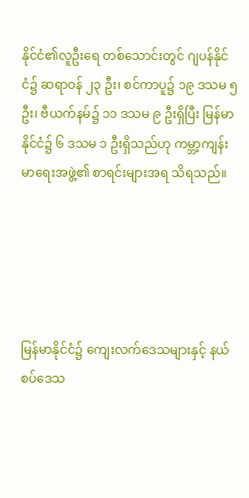နိုင်ငံ၏လူဦးရေ တစ်သောင်းတွင် ဂျပန်နိုင်ငံ၌ ဆရာဝန် ၂၃ ဦး၊ စင်ကာပူ၌ ၁၉ ဒသမ ၅ ဦး၊ ဗီယက်နမ်၌ ၁၁ ဒသမ ၉ ဦးရှိပြီး မြန်မာနိုင်ငံ၌ ၆ ဒသမ ၁ ဦးရှိသည်ဟု ကမ္ဘာ့ကျန်းမာရေးအဖွဲ့၏ စာရင်းများအရ သိရသည်။





မြန်မာနိုင်ငံ၌ ကျေးလက်ဒေသများနှင့် နယ်စပ်ဒေသ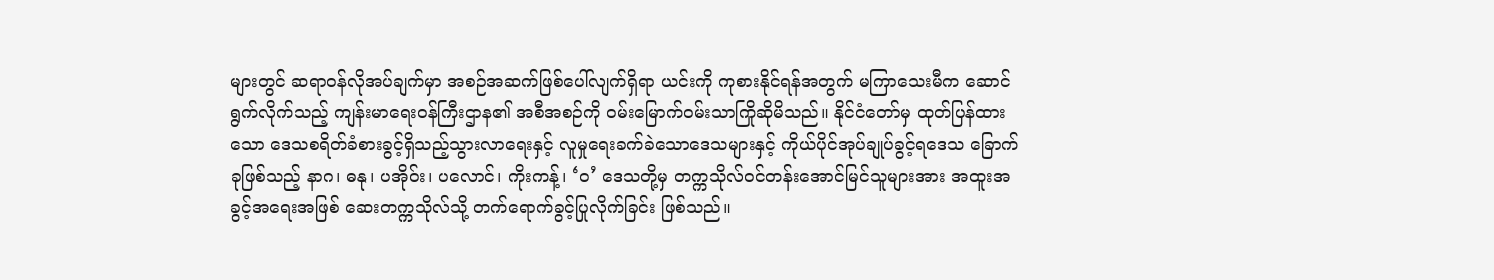များတွင် ဆရာဝန်လိုအပ်ချက်မှာ အစဉ်အဆက်ဖြစ်ပေါ်လျက်ရှိရာ ယင်းကို ကုစားနိုင်ရန်အတွက် မကြာသေးမီက ဆောင်ရွက်လိုက်သည့် ကျန်းမာရေးဝန်ကြီးဌာန၏ အစီအစဉ်ကို ဝမ်းမြောက်ဝမ်းသာကြိုဆိုမိသည်။ နိုင်ငံတော်မှ ထုတ်ပြန်ထားသော ဒေသစရိတ်ခံစားခွင့်ရှိသည့်သွားလာရေးနှင့် လူမှုရေးခက်ခဲသောဒေသများနှင့် ကိုယ်ပိုင်အုပ်ချုပ်ခွင့်ရဒေသ ခြောက်ခုဖြစ်သည့် နာဂ၊ ဓနု၊ ပအိုဝ်း၊ ပလောင်၊ ကိုးကန့်၊ ‘ဝ’ ဒေသတို့မှ တက္ကသိုလ်ဝင်တန်းအောင်မြင်သူများအား အထူးအခွင့်အရေးအဖြစ် ဆေးတက္ကသိုလ်သို့ တက်ရောက်ခွင့်ပြုလိုက်ခြင်း ဖြစ်သည်။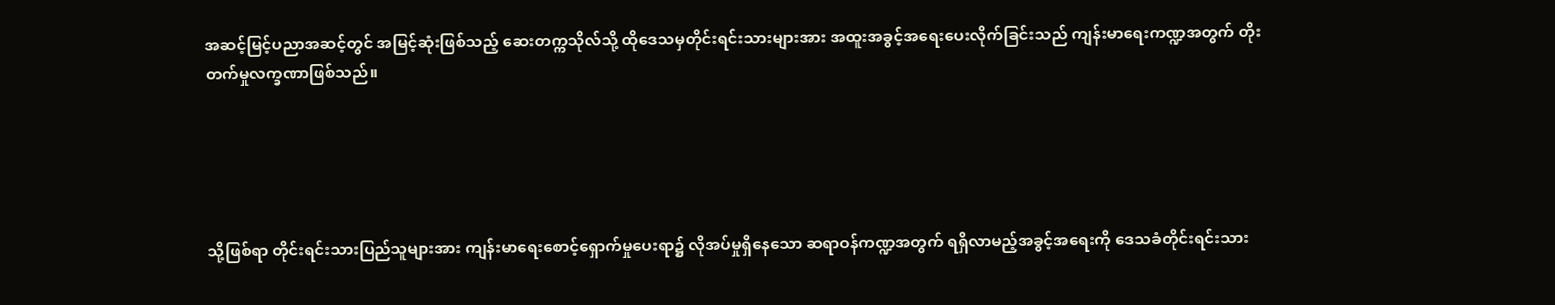အဆင့်မြင့်ပညာအဆင့်တွင် အမြင့်ဆုံးဖြစ်သည့် ဆေးတက္ကသိုလ်သို့ ထိုဒေသမှတိုင်းရင်းသားများအား အထူးအခွင့်အရေးပေးလိုက်ခြင်းသည် ကျန်းမာရေးကဏ္ဍအတွက် တိုးတက်မှုလက္ခဏာဖြစ်သည်။





သို့ဖြစ်ရာ တိုင်းရင်းသားပြည်သူများအား ကျန်းမာရေးစောင့်ရှောက်မှုပေးရာ၌ လိုအပ်မှုရှိနေသော ဆရာဝန်ကဏ္ဍအတွက် ရရှိလာမည့်အခွင့်အရေးကို ဒေသခံတိုင်းရင်းသား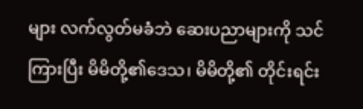များ လက်လွတ်မခံဘဲ ဆေးပညာများကို သင်ကြားပြီး မိမိတို့၏ဒေသ၊ မိမိတို့၏ တိုင်းရင်း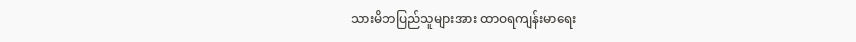သားမိဘပြည်သူများအား ထာဝရကျန်းမာရေး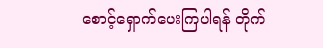စောင့်ရှောက်ပေးကြပါရန် တိုက်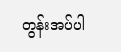တွန်းအပ်ပါ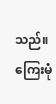သည်။ ကြေးမုံ